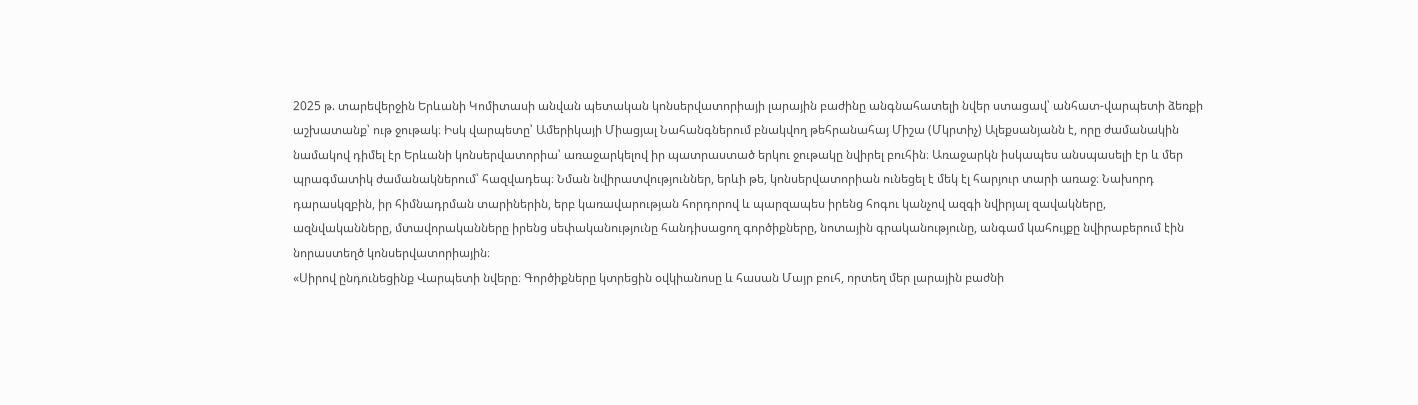2025 թ. տարեվերջին Երևանի Կոմիտասի անվան պետական կոնսերվատորիայի լարային բաժինը անգնահատելի նվեր ստացավ՝ անհատ-վարպետի ձեռքի աշխատանք՝ ութ ջութակ։ Իսկ վարպետը՝ Ամերիկայի Միացյալ Նահանգներում բնակվող թեհրանահայ Միշա (Մկրտիչ) Ալեքսանյանն է, որը ժամանակին նամակով դիմել էր Երևանի կոնսերվատորիա՝ առաջարկելով իր պատրաստած երկու ջութակը նվիրել բուհին։ Առաջարկն իսկապես անսպասելի էր և մեր պրագմատիկ ժամանակներում՝ հազվադեպ։ Նման նվիրատվություններ, երևի թե, կոնսերվատորիան ունեցել է մեկ էլ հարյուր տարի առաջ։ Նախորդ դարասկզբին, իր հիմնադրման տարիներին, երբ կառավարության հորդորով և պարզապես իրենց հոգու կանչով ազգի նվիրյալ զավակները, ազնվականները, մտավորականները իրենց սեփականությունը հանդիսացող գործիքները, նոտային գրականությունը, անգամ կահույքը նվիրաբերում էին նորաստեղծ կոնսերվատորիային։
«Սիրով ընդունեցինք Վարպետի նվերը։ Գործիքները կտրեցին օվկիանոսը և հասան Մայր բուհ, որտեղ մեր լարային բաժնի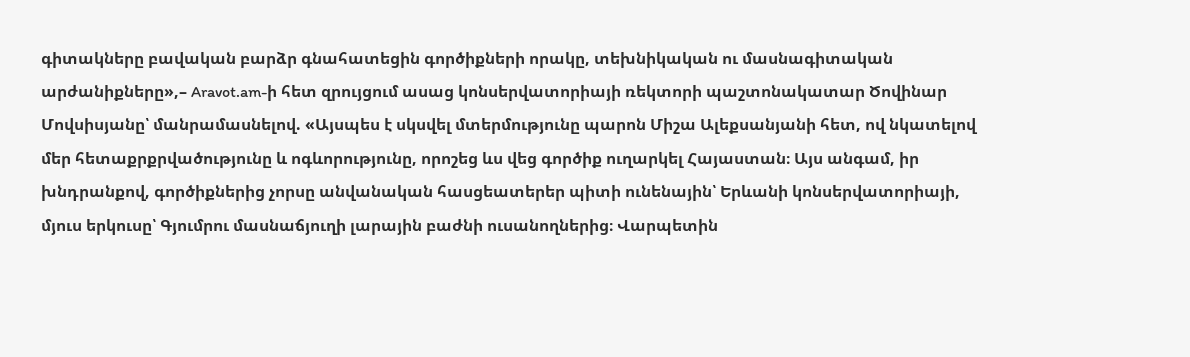գիտակները բավական բարձր գնահատեցին գործիքների որակը, տեխնիկական ու մասնագիտական արժանիքները»,– Aravot.am-ի հետ զրույցում ասաց կոնսերվատորիայի ռեկտորի պաշտոնակատար Ծովինար Մովսիսյանը՝ մանրամասնելով. «Այսպես է սկսվել մտերմությունը պարոն Միշա Ալեքսանյանի հետ, ով նկատելով մեր հետաքրքրվածությունը և ոգևորությունը, որոշեց ևս վեց գործիք ուղարկել Հայաստան։ Այս անգամ, իր խնդրանքով, գործիքներից չորսը անվանական հասցեատերեր պիտի ունենային՝ Երևանի կոնսերվատորիայի, մյուս երկուսը՝ Գյումրու մասնաճյուղի լարային բաժնի ուսանողներից։ Վարպետին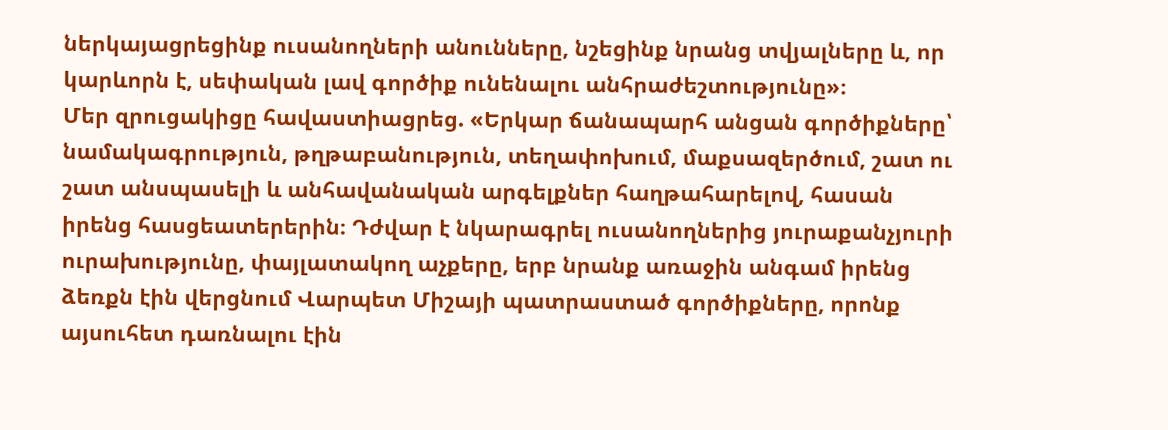ներկայացրեցինք ուսանողների անունները, նշեցինք նրանց տվյալները և, որ կարևորն է, սեփական լավ գործիք ունենալու անհրաժեշտությունը»։
Մեր զրուցակիցը հավաստիացրեց. «Երկար ճանապարհ անցան գործիքները՝ նամակագրություն, թղթաբանություն, տեղափոխում, մաքսազերծում, շատ ու շատ անսպասելի և անհավանական արգելքներ հաղթահարելով, հասան իրենց հասցեատերերին։ Դժվար է նկարագրել ուսանողներից յուրաքանչյուրի ուրախությունը, փայլատակող աչքերը, երբ նրանք առաջին անգամ իրենց ձեռքն էին վերցնում Վարպետ Միշայի պատրաստած գործիքները, որոնք այսուհետ դառնալու էին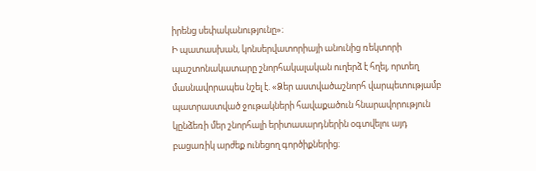իրենց սեփականությունը»։
Ի պատասխան, կոնսերվատորիայի անունից ռեկտորի պաշտոնակատարը շնորհակալական ուղերձ է հղել, որտեղ մասնավորապես նշել է. «Ձեր աստվածաշնորհ վարպետությամբ պատրաստված ջութակների հավաքածուն հնարավորություն կընձեռի մեր շնորհալի երիտասարդներին օգտվելու այդ բացառիկ արժեք ունեցող գործիքներից։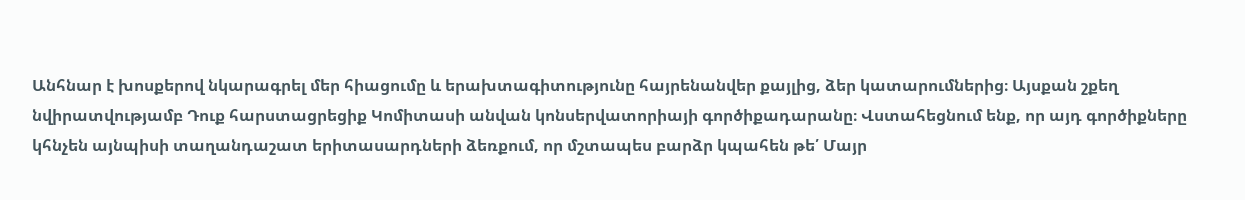Անհնար է խոսքերով նկարագրել մեր հիացումը և երախտագիտությունը հայրենանվեր քայլից, ձեր կատարումներից։ Այսքան շքեղ նվիրատվությամբ Դուք հարստացրեցիք Կոմիտասի անվան կոնսերվատորիայի գործիքադարանը։ Վստահեցնում ենք, որ այդ գործիքները կհնչեն այնպիսի տաղանդաշատ երիտասարդների ձեռքում, որ մշտապես բարձր կպահեն թե՛ Մայր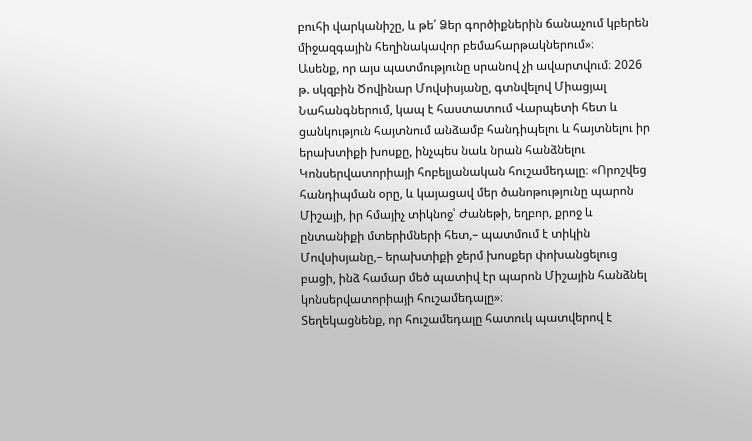բուհի վարկանիշը, և թե՛ Ձեր գործիքներին ճանաչում կբերեն միջազգային հեղինակավոր բեմահարթակներում»։
Ասենք, որ այս պատմությունը սրանով չի ավարտվում։ 2026 թ. սկզբին Ծովինար Մովսիսյանը, գտնվելով Միացյալ Նահանգներում, կապ է հաստատում Վարպետի հետ և ցանկություն հայտնում անձամբ հանդիպելու և հայտնելու իր երախտիքի խոսքը, ինչպես նաև նրան հանձնելու Կոնսերվատորիայի հոբելյանական հուշամեդալը։ «Որոշվեց հանդիպման օրը, և կայացավ մեր ծանոթությունը պարոն Միշայի, իր հմայիչ տիկնոջ՝ Ժանեթի, եղբոր, քրոջ և ընտանիքի մտերիմների հետ,– պատմում է տիկին Մովսիսյանը,– երախտիքի ջերմ խոսքեր փոխանցելուց բացի, ինձ համար մեծ պատիվ էր պարոն Միշային հանձնել կոնսերվատորիայի հուշամեդալը»։
Տեղեկացնենք, որ հուշամեդալը հատուկ պատվերով է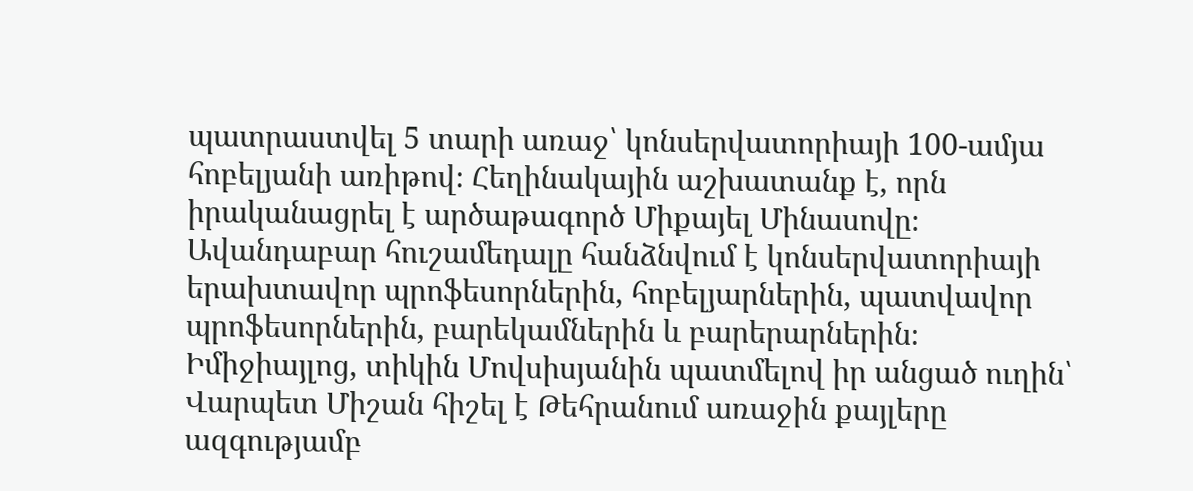պատրաստվել 5 տարի առաջ՝ կոնսերվատորիայի 100-ամյա հոբելյանի առիթով։ Հեղինակային աշխատանք է, որն իրականացրել է արծաթագործ Միքայել Մինասովը։ Ավանդաբար հուշամեդալը հանձնվում է կոնսերվատորիայի երախտավոր պրոֆեսորներին, հոբելյարներին, պատվավոր պրոֆեսորներին, բարեկամներին և բարերարներին։
Իմիջիայլոց, տիկին Մովսիսյանին պատմելով իր անցած ուղին՝ Վարպետ Միշան հիշել է Թեհրանում առաջին քայլերը ազգությամբ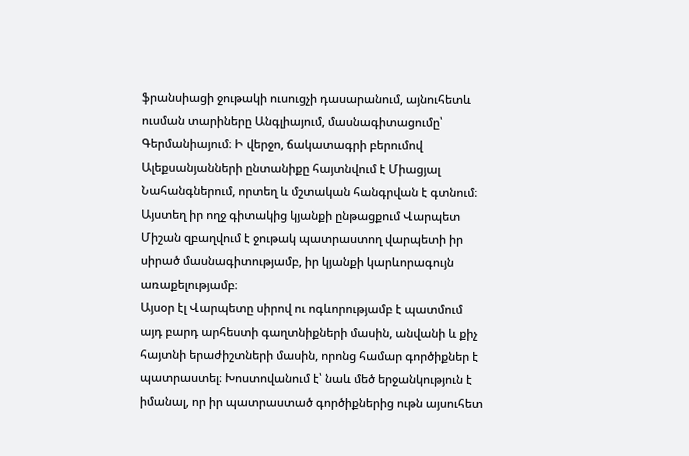ֆրանսիացի ջութակի ուսուցչի դասարանում, այնուհետև ուսման տարիները Անգլիայում, մասնագիտացումը՝ Գերմանիայում։ Ի վերջո, ճակատագրի բերումով Ալեքսանյանների ընտանիքը հայտնվում է Միացյալ Նահանգներում, որտեղ և մշտական հանգրվան է գտնում։ Այստեղ իր ողջ գիտակից կյանքի ընթացքում Վարպետ Միշան զբաղվում է ջութակ պատրաստող վարպետի իր սիրած մասնագիտությամբ, իր կյանքի կարևորագույն առաքելությամբ։
Այսօր էլ Վարպետը սիրով ու ոգևորությամբ է պատմում այդ բարդ արհեստի գաղտնիքների մասին, անվանի և քիչ հայտնի երաժիշտների մասին, որոնց համար գործիքներ է պատրաստել։ Խոստովանում է՝ նաև մեծ երջանկություն է իմանալ, որ իր պատրաստած գործիքներից ութն այսուհետ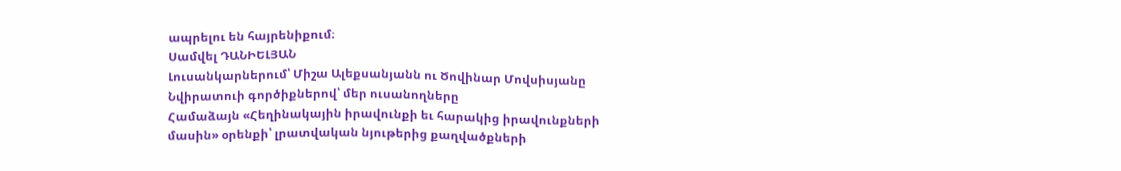ապրելու են հայրենիքում։
Սամվել ԴԱՆԻԵԼՅԱՆ
Լուսանկարներում՝ Միշա Ալեքսանյանն ու Ծովինար Մովսիսյանը
Նվիրատուի գործիքներով՝ մեր ուսանողները
Համաձայն «Հեղինակային իրավունքի եւ հարակից իրավունքների մասին» օրենքի՝ լրատվական նյութերից քաղվածքների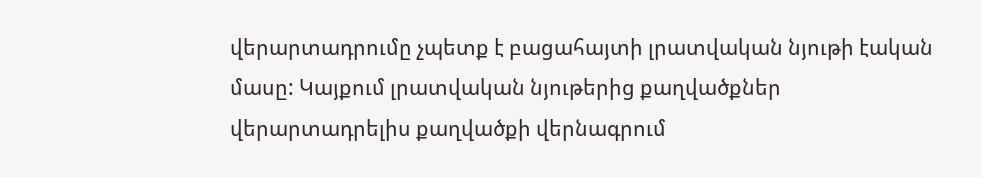վերարտադրումը չպետք է բացահայտի լրատվական նյութի էական մասը: Կայքում լրատվական նյութերից քաղվածքներ վերարտադրելիս քաղվածքի վերնագրում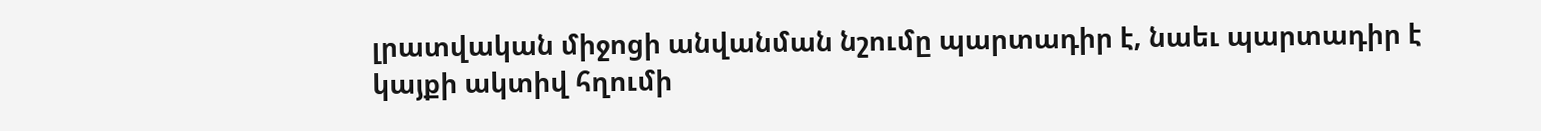լրատվական միջոցի անվանման նշումը պարտադիր է, նաեւ պարտադիր է կայքի ակտիվ հղումի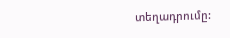տեղադրումը: